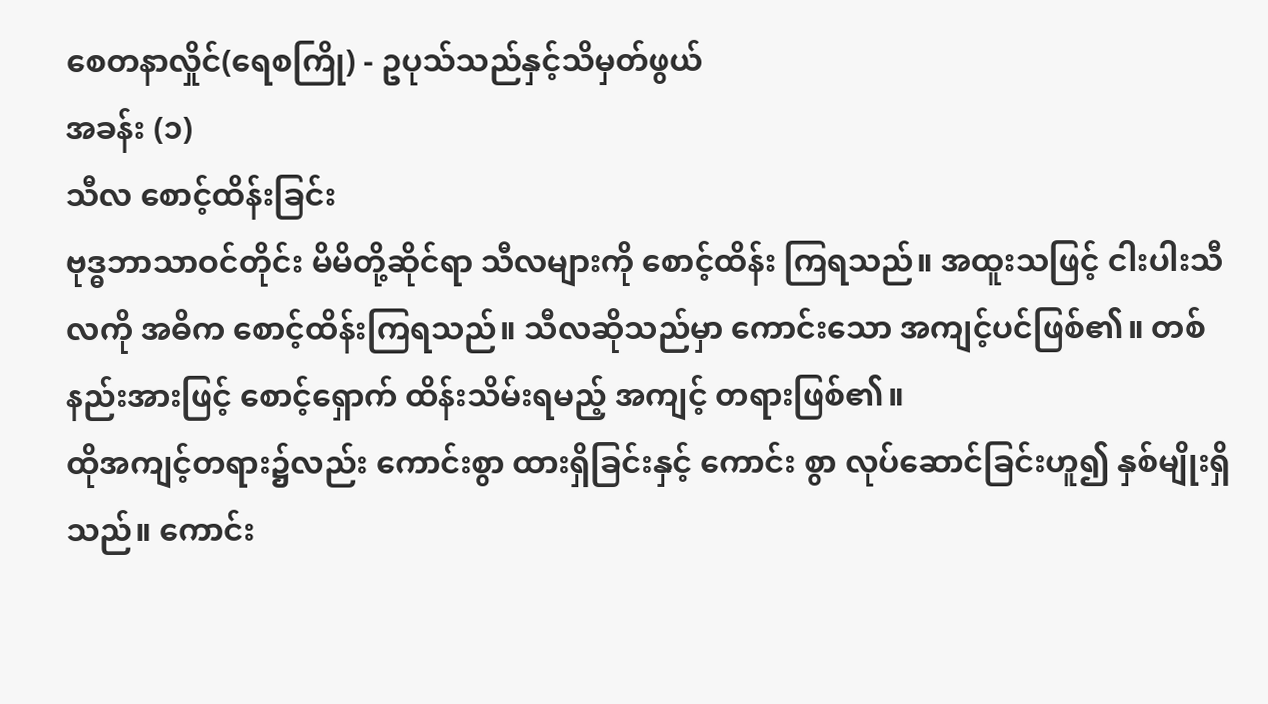စေတနာလှိုင်(ရေစကြို) - ဥပုသ်သည်နှင့်သိမှတ်ဖွယ်
အခန်း (၁)
သီလ စောင့်ထိန်းခြင်း
ဗုဒ္ဓဘာသာဝင်တိုင်း မိမိတို့ဆိုင်ရာ သီလများကို စောင့်ထိန်း ကြရသည်။ အထူးသဖြင့် ငါးပါးသီလကို အဓိက စောင့်ထိန်းကြရသည်။ သီလဆိုသည်မှာ ကောင်းသော အကျင့်ပင်ဖြစ်၏။ တစ်နည်းအားဖြင့် စောင့်ရှောက် ထိန်းသိမ်းရမည့် အကျင့် တရားဖြစ်၏။
ထိုအကျင့်တရား၌လည်း ကောင်းစွာ ထားရှိခြင်းနှင့် ကောင်း စွာ လုပ်ဆောင်ခြင်းဟူ၍ နှစ်မျိုးရှိသည်။ ကောင်း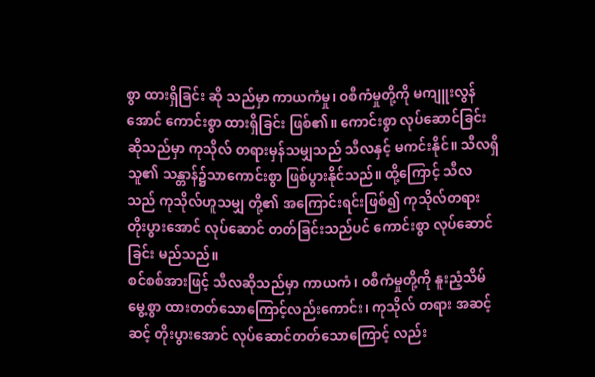စွာ ထားရှိခြင်း ဆို သည်မှာ ကာယကံမှု၊ ဝစီကံမှုတို့ကို မကျူးလွန်အောင် ကောင်းစွာ ထားရှိခြင်း ဖြစ်၏။ ကောင်းစွာ လုပ်ဆောင်ခြင်း ဆိုသည်မှာ ကုသိုလ် တရားမှန်သမျှသည် သီလနှင့် မကင်းနိုင်။ သီလရှိသူ၏ သန္တာန်၌သာကောင်းစွာ ဖြစ်ပွားနိုင်သည်။ ထို့ကြောင့် သီလသည် ကုသိုလ်ဟူသမျှ တို့၏ အကြောင်းရင်းဖြစ်၍ ကုသိုလ်တရား တိုးပွားအောင် လုပ်ဆောင် တတ်ခြင်းသည်ပင် ကောင်းစွာ လုပ်ဆောင်ခြင်း မည်သည်။
စင်စစ်အားဖြင့် သီလဆိုသည်မှာ ကာယကံ၊ ၀စီကံမှုတို့ကို နူးညံ့သိမ်မွေ့စွာ ထားတတ်သောကြောင့်လည်းကောင်း၊ ကုသိုလ် တရား အဆင့်ဆင့် တိုးပွားအောင် လုပ်ဆောင်တတ်သောကြောင့် လည်း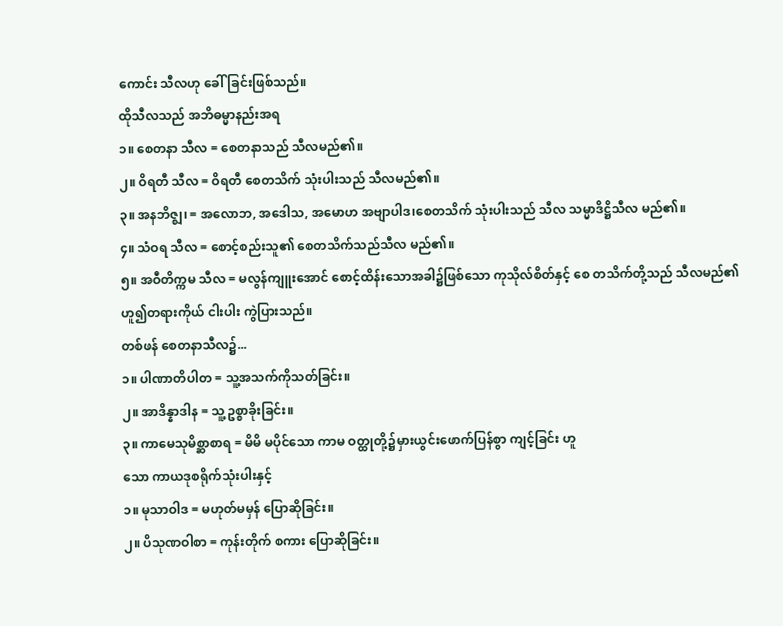ကောင်း သီလဟု ခေါ်ခြင်းဖြစ်သည်။
ထိုသီလသည် အဘိဓမ္မာနည်းအရ
၁။ စေတနာ သီလ = စေတနာသည် သီလမည်၏။
၂။ ဝိရတီ သီလ = ဝိရတီ စေတသိက် သုံးပါးသည် သီလမည်၏။
၃။ အနဘိဇ္ဈ၊ = အလောဘ, အဒေါသ, အမောဟ အဗျာပါဒ၊စေတသိက် သုံးပါးသည် သီလ သမ္မာဒိဋ္ဌိသီလ မည်၏။
၄။ သံဝရ သီလ = စောင့်စည်းသူ၏ စေတသိက်သည်သီလ မည်၏။
၅။ အဝီတိက္ကမ သီလ = မလွန်ကျူးအောင် စောင့်ထိန်းသောအခါ၌ဖြစ်သော ကုသိုလ်စိတ်နှင့် စေ တသိက်တို့သည် သီလမည်၏ ဟူ၍တရားကိုယ် ငါးပါး ကွဲပြားသည်။
တစ်ဖန် စေတနာသီလ၌...
၁။ ပါဏာတိပါတ = သူ့အသက်ကိုသတ်ခြင်း။
၂။ အာဒိန္နာဒါန = သူ့ဥစ္စာခိုးခြင်း။
၃။ ကာမေသုမိစ္ဆာစာရ = မိမိ မပိုင်သော ကာမ ဝတ္ထုတို့၌မှားယွင်းဖောက်ပြန်စွာ ကျင့်ခြင်း ဟူ
သော ကာယဒုစရိုက်သုံးပါးနှင့်
၁။ မုသာဝါဒ = မဟုတ်မမှန် ပြောဆိုခြင်း။
၂။ ပိသုဏဝါစာ = ကုန်းတိုက် စကား ပြောဆိုခြင်း။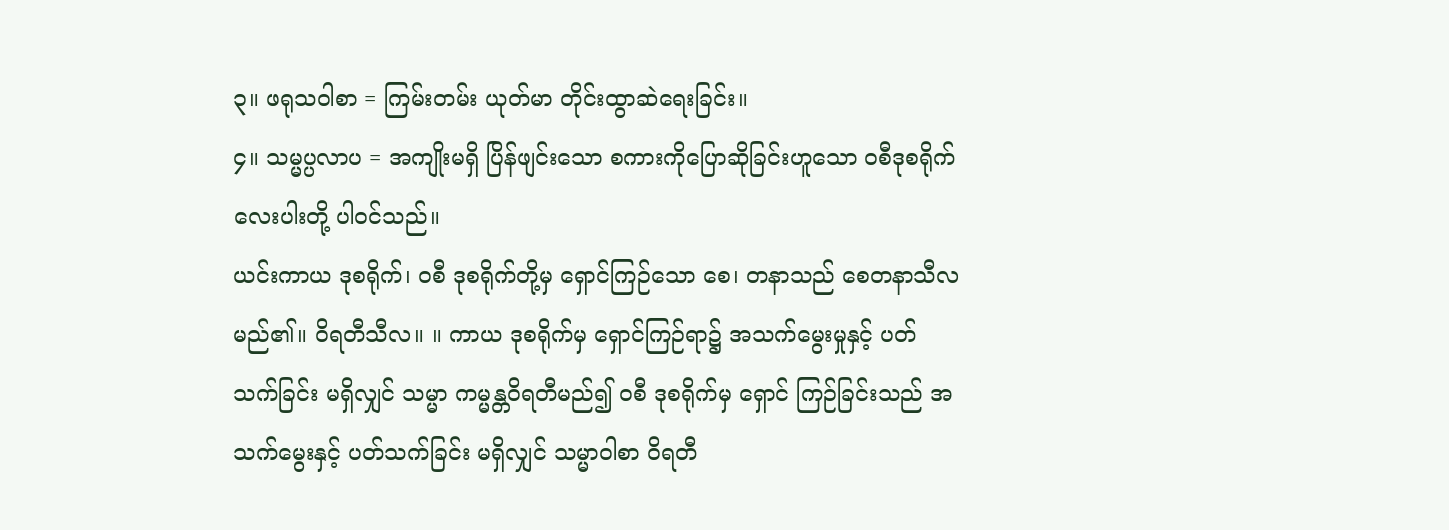၃။ ဖရုသဝါစာ = ကြမ်းတမ်း ယုတ်မာ တိုင်းထွာဆဲရေးခြင်း။
၄။ သမ္မပ္ပလာပ = အကျိုးမရှိ ပြိန်ဖျင်းသော စကားကိုပြောဆိုခြင်းဟူသော ဝစီဒုစရိုက် လေးပါးတို့ ပါဝင်သည်။
ယင်းကာယ ဒုစရိုက်၊ ဝစီ ဒုစရိုက်တို့မှ ရှောင်ကြဉ်သော စေ၊ တနာသည် စေတနာသီလ မည်၏။ ဝိရတီသီလ။ ။ ကာယ ဒုစရိုက်မှ ရှောင်ကြဉ်ရာ၌ အသက်မွေးမှုနှင့် ပတ်သက်ခြင်း မရှိလျှင် သမ္မာ ကမ္မန္တဝိရတီမည်၍ ဝစီ ဒုစရိုက်မှ ရှောင် ကြဉ်ခြင်းသည် အသက်မွေးနှင့် ပတ်သက်ခြင်း မရှိလျှင် သမ္မာဝါစာ ဝိရတီ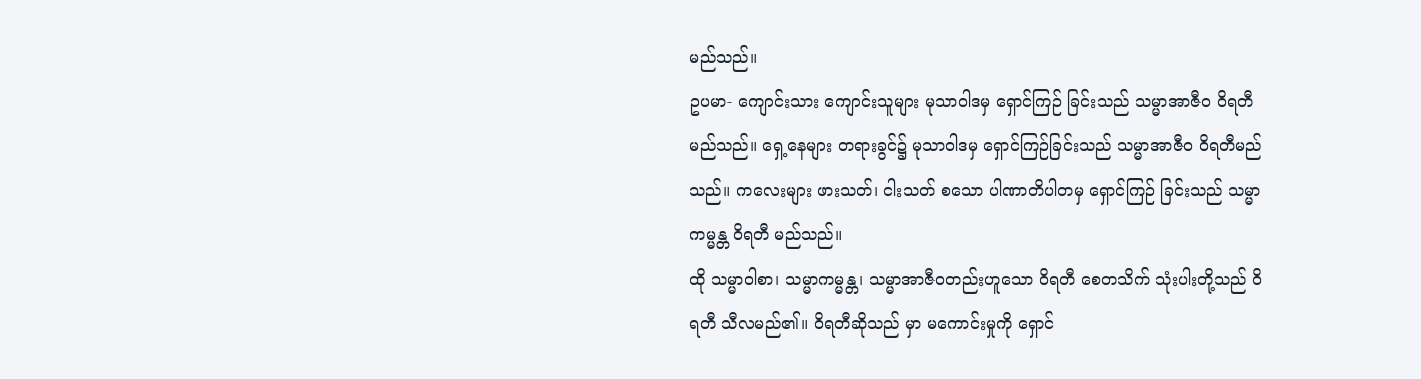မည်သည်။
ဥပမာ- ကျောင်းသား ကျောင်းသူများ မုသာဝါဒမှ ရှောင်ကြဉ် ခြင်းသည် သမ္မာအာဇီဝ ဝိရတီ မည်သည်။ ရှေ့နေများ တရားခွင်၌ မုသာဝါဒမှ ရှောင်ကြဉ်ခြင်းသည် သမ္မာအာဇီဝ ဝိရတီမည်သည်။ ကလေးများ ဖားသတ်၊ ငါးသတ် စသော ပါဏာတိပါတမှ ရှောင်ကြဉ် ခြင်းသည် သမ္မာ ကမ္မန္တ ဝိရတီ မည်သည်။
ထို သမ္မာဝါစာ၊ သမ္မာကမ္မန္တ၊ သမ္မာအာဇီဝတည်းဟူသော ဝိရတီ စေတသိက် သုံးပါးတို့သည် ဝိရတီ သီလမည်၏။ ဝိရတီဆိုသည် မှာ မကောင်းမှုကို ရှောင်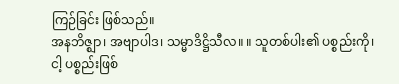ကြဉ်ခြင်း ဖြစ်သည်။
အနဘိဇ္ဈာ၊ အဗျာပါဒ၊ သမ္မာဒိဋ္ဌိသီလ။ ။ သူတစ်ပါး၏ ပစ္စည်းကို၊ ငါ့ ပစ္စည်းဖြစ်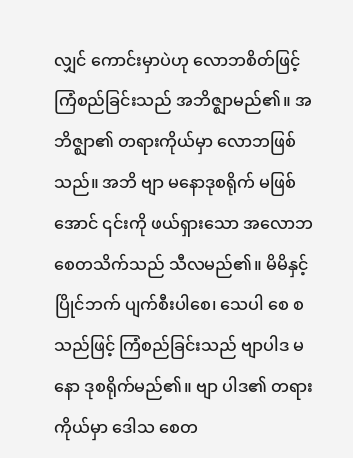လျှင် ကောင်းမှာပဲဟု လောဘစိတ်ဖြင့် ကြံစည်ခြင်းသည် အဘိဇ္ဈာမည်၏။ အဘိဇ္ဈာ၏ တရားကိုယ်မှာ လောဘဖြစ်သည်။ အဘိ ဗျာ မနောဒုစရိုက် မဖြစ်အောင် ၎င်းကို ဖယ်ရှားသော အလောဘ စေတသိက်သည် သီလမည်၏။ မိမိနှင့်ပြိုင်ဘက် ပျက်စီးပါစေ၊ သေပါ စေ စသည်ဖြင့် ကြံစည်ခြင်းသည် ဗျာပါဒ မနော ဒုစရိုက်မည်၏။ ဗျာ ပါဒ၏ တရားကိုယ်မှာ ဒေါသ စေတ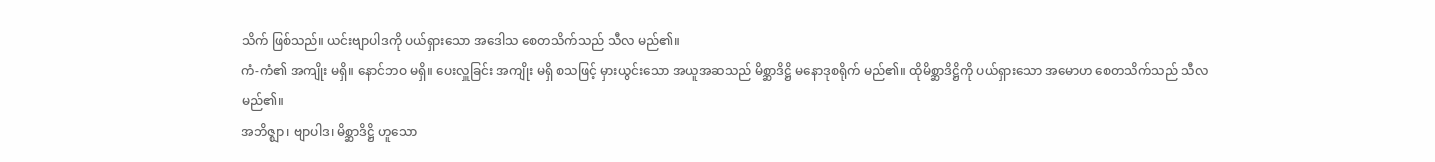သိက် ဖြစ်သည်။ ယင်းဗျာပါဒကို ပယ်ရှားသော အဒေါသ စေတသိက်သည် သီလ မည်၏။
ကံ-ကံ၏ အကျိုး မရှိ။ နောင်ဘဝ မရှိ။ ပေးလှူခြင်း အကျိုး မရှိ စသဖြင့် မှားယွင်းသော အယူအဆသည် မိစ္ဆာဒိဋ္ဌိ မနောဒုစရိုက် မည်၏။ ထိုမိစ္ဆာဒိဋ္ဌိကို ပယ်ရှားသော အမောဟ စေတသိက်သည် သီလ မည်၏။
အဘိဇ္ဈာ၊ ဗျာပါဒ၊ မိစ္ဆာဒိဋ္ဌိ ဟူသော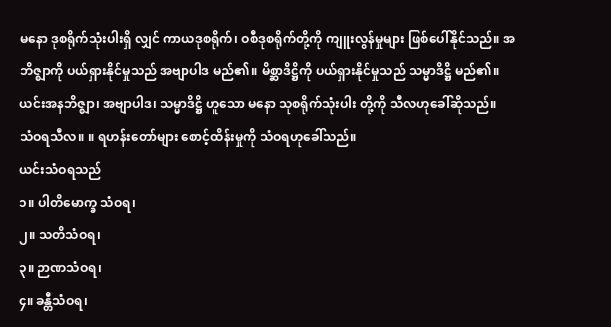မနော ဒုစရိုက်သုံးပါးရှိ လျှင် ကာယဒုစရိုက်၊ ဝစီဒုစရိုက်တို့ကို ကျူးလွန်မှုများ ဖြစ်ပေါ်နိုင်သည်။ အဘိဇ္ဈာကို ပယ်ရှားနိုင်မှုသည် အဗျာပါဒ မည်၏။ မိစ္ဆာဒိဋ္ဌိကို ပယ်ရှားနိုင်မှုသည် သမ္မာဒိဋ္ဌိ မည်၏။ ယင်းအနဘိဇ္ဈာ၊ အဗျာပါဒ၊ သမ္မာဒိဋ္ဌိ ဟူသော မနော သုစရိုက်သုံးပါး တို့ကို သီလဟုခေါ်ဆိုသည်။
သံဝရသီလ။ ။ ရဟန်းတော်များ စောင့်ထိန်းမှုကို သံဝရဟုခေါ်သည်။
ယင်းသံဝရသည်
၁။ ပါတိမောက္ခ သံဝရ၊
၂။ သတိသံဝရ၊
၃။ ဉာဏသံဝရ၊
၄။ ခန္တီသံဝရ၊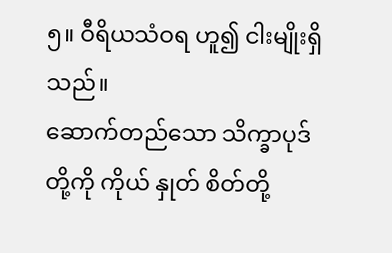၅။ ဝီရိယသံဝရ ဟူ၍ ငါးမျိုးရှိသည်။
ဆောက်တည်သော သိက္ခာပုဒ်တို့ကို ကိုယ် နှုတ် စိတ်တို့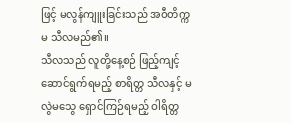ဖြင့် မလွန်ကျူးခြင်းသည် အဝီတိက္ကမ သီလမည်၏။
သီလသည် လူတို့နေ့စဉ် ဖြည့်ကျင့်ဆောင်ရွက်ရမည့် စာရိတ္တ သီလနှင့် မလွဲမသွေ ရှောင်ကြဉ်ရမည့် ဝါရိတ္တ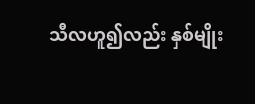သီလဟူ၍လည်း နှစ်မျိုး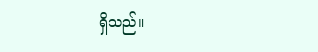ရှိသည်။